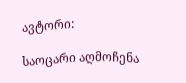ავტორი:

საოცარი აღმოჩენა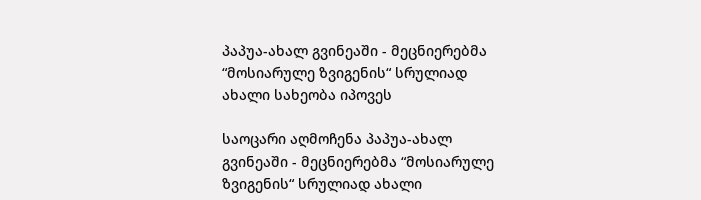პაპუა-ახალ გვინეაში - მეცნიერებმა “მოსიარულე ზვიგენის“ სრულიად ახალი სახეობა იპოვეს

საოცარი აღმოჩენა პაპუა-ახალ გვინეაში - მეცნიერებმა “მოსიარულე ზვიგენის“ სრულიად ახალი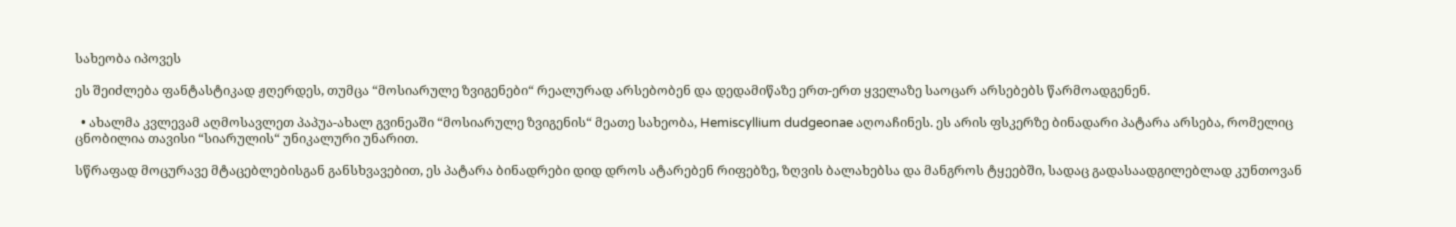სახეობა იპოვეს

ეს შეიძლება ფანტასტიკად ჟღერდეს, თუმცა “მოსიარულე ზვიგენები“ რეალურად არსებობენ და დედამიწაზე ერთ-ერთ ყველაზე საოცარ არსებებს წარმოადგენენ.

  • ახალმა კვლევამ აღმოსავლეთ პაპუა-ახალ გვინეაში “მოსიარულე ზვიგენის“ მეათე სახეობა, Hemiscyllium dudgeonae აღოაჩინეს. ეს არის ფსკერზე ბინადარი პატარა არსება, რომელიც ცნობილია თავისი “სიარულის“ უნიკალური უნარით.

სწრაფად მოცურავე მტაცებლებისგან განსხვავებით, ეს პატარა ბინადრები დიდ დროს ატარებენ რიფებზე, ზღვის ბალახებსა და მანგროს ტყეებში, სადაც გადასაადგილებლად კუნთოვან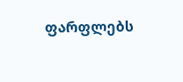ფარფლებს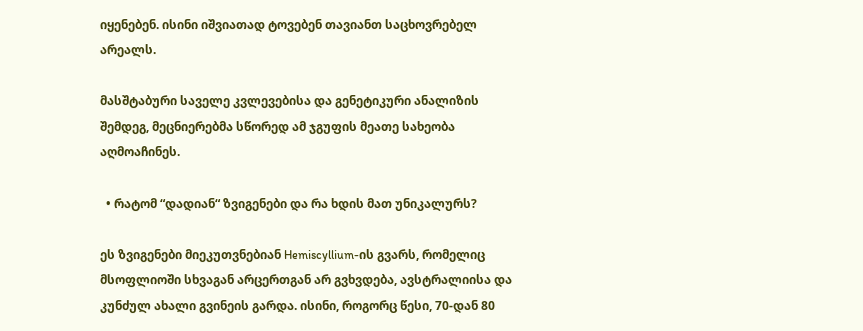იყენებენ. ისინი იშვიათად ტოვებენ თავიანთ საცხოვრებელ არეალს.

მასშტაბური საველე კვლევებისა და გენეტიკური ანალიზის შემდეგ, მეცნიერებმა სწორედ ამ ჯგუფის მეათე სახეობა აღმოაჩინეს.

  • რატომ “დადიან“ ზვიგენები და რა ხდის მათ უნიკალურს?

ეს ზვიგენები მიეკუთვნებიან Hemiscyllium-ის გვარს, რომელიც მსოფლიოში სხვაგან არცერთგან არ გვხვდება, ავსტრალიისა და კუნძულ ახალი გვინეის გარდა. ისინი, როგორც წესი, 70-დან 80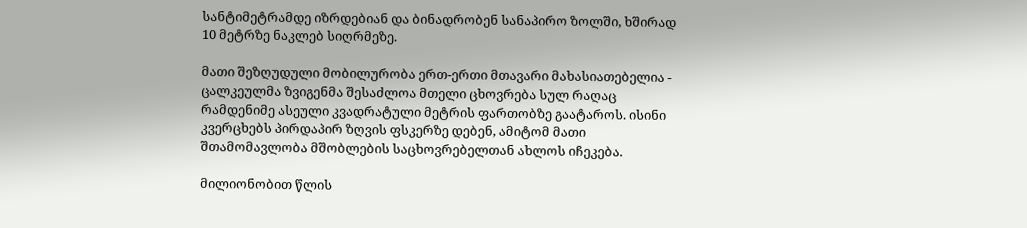სანტიმეტრამდე იზრდებიან და ბინადრობენ სანაპირო ზოლში, ხშირად 10 მეტრზე ნაკლებ სიღრმეზე.

მათი შეზღუდული მობილურობა ერთ-ერთი მთავარი მახასიათებელია - ცალკეულმა ზვიგენმა შესაძლოა მთელი ცხოვრება სულ რაღაც რამდენიმე ასეული კვადრატული მეტრის ფართობზე გაატაროს. ისინი კვერცხებს პირდაპირ ზღვის ფსკერზე დებენ, ამიტომ მათი შთამომავლობა მშობლების საცხოვრებელთან ახლოს იჩეკება.

მილიონობით წლის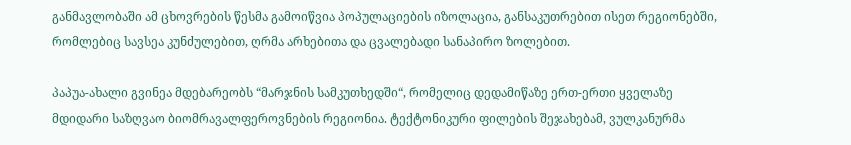განმავლობაში ამ ცხოვრების წესმა გამოიწვია პოპულაციების იზოლაცია, განსაკუთრებით ისეთ რეგიონებში, რომლებიც სავსეა კუნძულებით, ღრმა არხებითა და ცვალებადი სანაპირო ზოლებით.

პაპუა-ახალი გვინეა მდებარეობს “მარჯნის სამკუთხედში“, რომელიც დედამიწაზე ერთ-ერთი ყველაზე მდიდარი საზღვაო ბიომრავალფეროვნების რეგიონია. ტექტონიკური ფილების შეჯახებამ, ვულკანურმა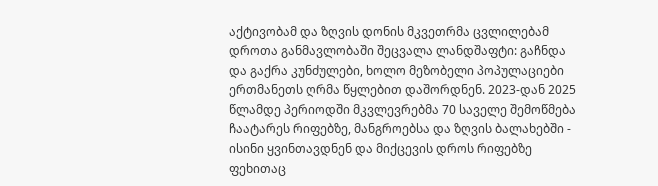აქტივობამ და ზღვის დონის მკვეთრმა ცვლილებამ დროთა განმავლობაში შეცვალა ლანდშაფტი: გაჩნდა და გაქრა კუნძულები, ხოლო მეზობელი პოპულაციები ერთმანეთს ღრმა წყლებით დაშორდნენ. 2023-დან 2025 წლამდე პერიოდში მკვლევრებმა 70 საველე შემოწმება ჩაატარეს რიფებზე, მანგროებსა და ზღვის ბალახებში - ისინი ყვინთავდნენ და მიქცევის დროს რიფებზე ფეხითაც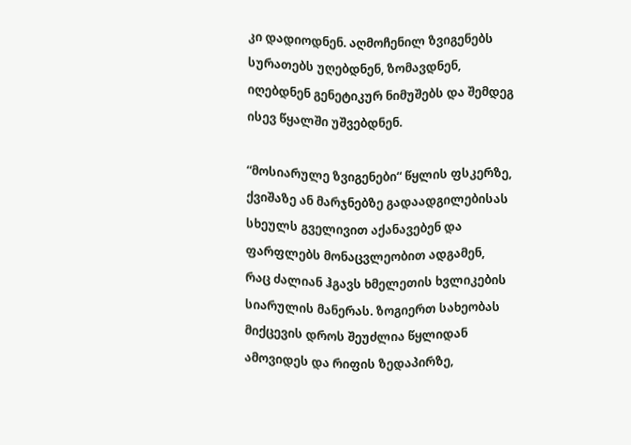კი დადიოდნენ. აღმოჩენილ ზვიგენებს სურათებს უღებდნენ, ზომავდნენ, იღებდნენ გენეტიკურ ნიმუშებს და შემდეგ ისევ წყალში უშვებდნენ.

“მოსიარულე ზვიგენები“ წყლის ფსკერზე, ქვიშაზე ან მარჯნებზე გადაადგილებისას სხეულს გველივით აქანავებენ და ფარფლებს მონაცვლეობით ადგამენ, რაც ძალიან ჰგავს ხმელეთის ხვლიკების სიარულის მანერას. ზოგიერთ სახეობას მიქცევის დროს შეუძლია წყლიდან ამოვიდეს და რიფის ზედაპირზე,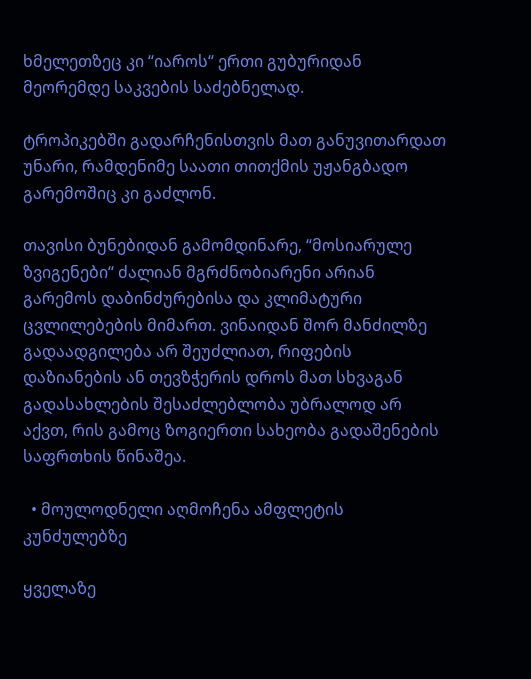ხმელეთზეც კი “იაროს“ ერთი გუბურიდან მეორემდე საკვების საძებნელად.

ტროპიკებში გადარჩენისთვის მათ განუვითარდათ უნარი, რამდენიმე საათი თითქმის უჟანგბადო გარემოშიც კი გაძლონ.

თავისი ბუნებიდან გამომდინარე, “მოსიარულე ზვიგენები“ ძალიან მგრძნობიარენი არიან გარემოს დაბინძურებისა და კლიმატური ცვლილებების მიმართ. ვინაიდან შორ მანძილზე გადაადგილება არ შეუძლიათ, რიფების დაზიანების ან თევზჭერის დროს მათ სხვაგან გადასახლების შესაძლებლობა უბრალოდ არ აქვთ, რის გამოც ზოგიერთი სახეობა გადაშენების საფრთხის წინაშეა.

  • მოულოდნელი აღმოჩენა ამფლეტის კუნძულებზე

ყველაზე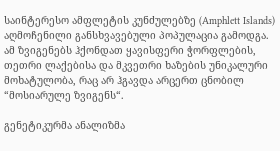საინტერესო ამფლეტის კუნძულებზე (Amphlett Islands) აღმოჩენილი განსხვავებული პოპულაცია გამოდგა. ამ ზვიგენებს ჰქონდათ ყავისფერი ჭორფლების, თეთრი ლაქებისა და მკვეთრი ხაზების უნიკალური მოხატულობა, რაც არ ჰგავდა არცერთ ცნობილ “მოსიარულე ზვიგენს“.

გენეტიკურმა ანალიზმა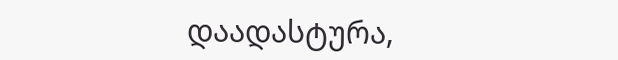დაადასტურა,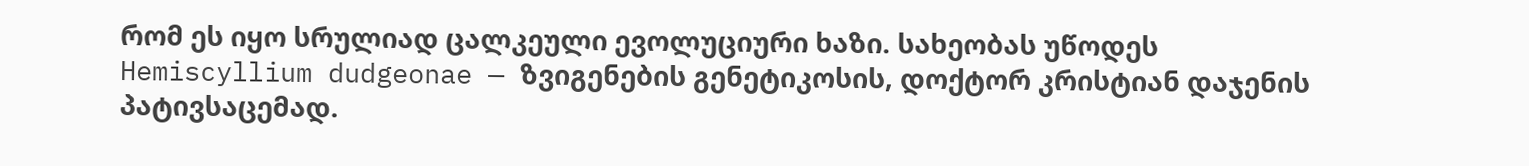რომ ეს იყო სრულიად ცალკეული ევოლუციური ხაზი. სახეობას უწოდეს Hemiscyllium dudgeonae — ზვიგენების გენეტიკოსის, დოქტორ კრისტიან დაჯენის პატივსაცემად.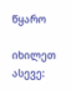წყარო

იხილეთ ასევე: